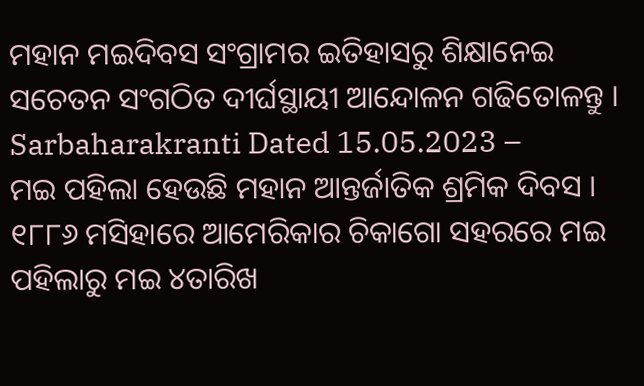ମହାନ ମଇଦିବସ ସଂଗ୍ରାମର ଇତିହାସରୁ ଶିକ୍ଷାନେଇ ସଚେତନ ସଂଗଠିତ ଦୀର୍ଘସ୍ଥାୟୀ ଆନ୍ଦୋଳନ ଗଢିତୋଳନ୍ତୁ ।
Sarbaharakranti Dated 15.05.2023 –
ମଇ ପହିଲା ହେଉଛି ମହାନ ଆନ୍ତର୍ଜାତିକ ଶ୍ରମିକ ଦିବସ । ୧୮୮୬ ମସିହାରେ ଆମେରିକାର ଚିକାଗୋ ସହରରେ ମଇ ପହିଲାରୁ ମଇ ୪ତାରିଖ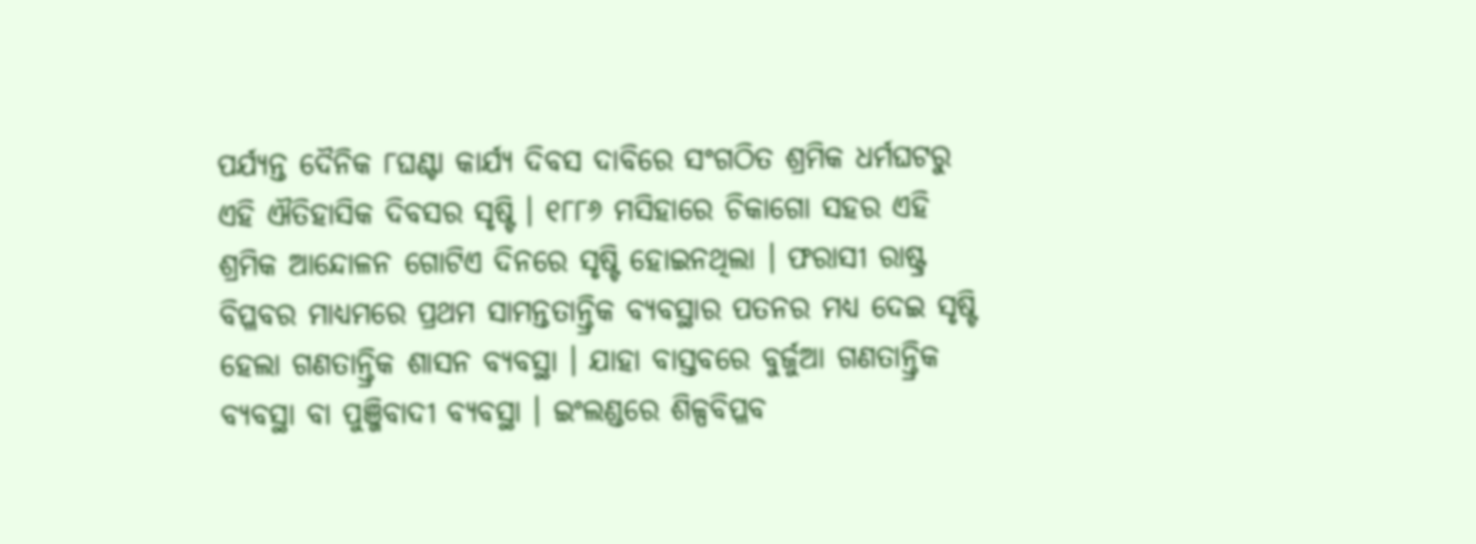ପର୍ଯ୍ୟନ୍ତ ଦୈନିକ ୮ଘଣ୍ଟା କାର୍ଯ୍ୟ ଦିବସ ଦାବିରେ ସଂଗଠିତ ଶ୍ରମିକ ଧର୍ମଘଟରୁ ଏହି ଐତିହାସିକ ଦିବସର ସୃଷ୍ଟି । ୧୮୮୬ ମସିହାରେ ଚିକାଗୋ ସହର ଏହି ଶ୍ରମିକ ଆନ୍ଦୋଳନ ଗୋଟିଏ ଦିନରେ ସୃଷ୍ଟି ହୋଇନଥିଲା । ଫରାସୀ ରାଷ୍ଟ୍ର ବିପ୍ଳବର ମାଧ୍ୟମରେ ପ୍ରଥମ ସାମନ୍ତତାନ୍ତ୍ରିକ ବ୍ୟବସ୍ଥାର ପତନର ମଧ୍ୟ ଦେଇ ସୃଷ୍ଟି ହେଲା ଗଣତାନ୍ତ୍ରିକ ଶାସନ ବ୍ୟବସ୍ଥା । ଯାହା ବାସ୍ତବରେ ବୁର୍ଜୁଆ ଗଣତାନ୍ତ୍ରିକ ବ୍ୟବସ୍ଥା ବା ପୁଞ୍ଜିବାଦୀ ବ୍ୟବସ୍ଥା । ଇଂଲଣ୍ଡରେ ଶିଳ୍ପବିପ୍ଳବ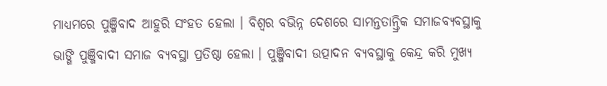ମାଧ୍ୟମରେ ପୁଞ୍ଜିବାଦ ଆହୁରି ସଂହତ ହେଲା । ବିଶ୍ୱର ବଭିନ୍ନ ଦେଶରେ ସାମନ୍ତତାନ୍ତ୍ରିକ ସମାଜବ୍ୟବସ୍ଥାକୁ ଭାଙ୍ଗି ପୁଞ୍ଜିବାଦୀ ସମାଜ ବ୍ୟବସ୍ଥା ପ୍ରତିଷ୍ଠା ହେଲା । ପୁଞ୍ଜିବାଦୀ ଉତ୍ପାଦନ ବ୍ୟବସ୍ଥାକୁ କେନ୍ଦ୍ର କରି ମୁଖ୍ୟ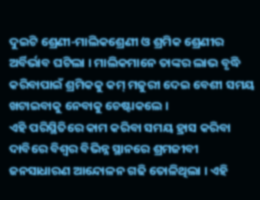ଦୁଇଟି ଶ୍ରେଣୀ-ମାଲିକଶ୍ରେଣୀ ଓ ଶ୍ରମିକ ଶ୍ରେଣୀର ଅର୍ବିର୍ଭାବ ଘଟିଲା । ମାଲିକମାନେ ତାଙ୍କର ଲାଭ ବୃଦ୍ଧି କରିବାପାଇଁ ଶ୍ରମିକକୁ କମ୍ ମଜୁରୀ ଦେଇ ବେଶୀ ସମୟ ଖଟାଇବାକୁ ନେବାକୁ ଚେଷ୍ଟାକଲେ ।
ଏହି ପରିସ୍ଥିତିରେ କାମ କରିବା ସମୟ ହ୍ରାସ କରିବା ଦାବିରେ ବିଶ୍ୱର ବିଭିନ୍ନ ସ୍ଥାନରେ ଶ୍ରମଜୀବୀ ଜନସାଧାରଣ ଆନ୍ଦୋଳନ ଗଢି ତୋଳିଥିଲା । ଏହି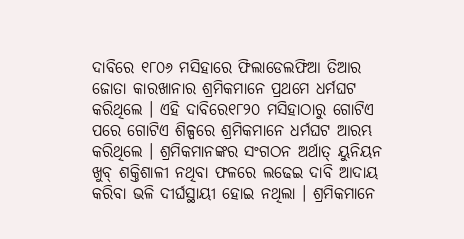ଦାବିରେ ୧୮୦୬ ମସିହାରେ ଫିଲାଡେଲଫିଆ ତିଆର ଜୋତା କାରଖାନାର ଶ୍ରମିକମାନେ ପ୍ରଥମେ ଧର୍ମଘଟ କରିଥିଲେ । ଏହି ଦାବିରେ୧୮୨୦ ମସିହାଠାରୁ ଗୋଟିଏ ପରେ ଗୋଟିଏ ଶିଳ୍ପରେ ଶ୍ରମିକମାନେ ଧର୍ମଘଟ ଆରମ୍ଭ କରିଥିଲେ । ଶ୍ରମିକମାନଙ୍କର ସଂଗଠନ ଅର୍ଥାତ୍ ୟୁନିୟନ ଖୁବ୍ ଶକ୍ତିଶାଳୀ ନଥିବା ଫଳରେ ଲଢେଇ ଦାବି ଆଦାୟ କରିବା ଭଳି ଦୀର୍ଘସ୍ଥାୟୀ ହୋଇ ନଥିଲା । ଶ୍ରମିକମାନେ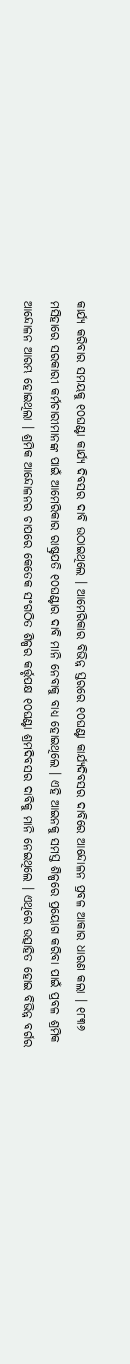କାର୍ଯ୍ୟ କରିବାର ସମୟକୁ ୧୦ଘଣ୍ଟା କାର୍ଯ୍ୟ ଦିବସର ଦାବି ଉଠାଇଥିଲେ । ଆମେରିକାର ବିଭିନ୍ନ ସ୍ତରରେ ୧୦ଘଣ୍ଟା କାର୍ଯ୍ୟଦିବସର ଦାବିରେ ଆନ୍ଦୋଳନ ପ୍ରବଳ ଆକାର ଧାରଣ କଲା । ୧୮୩୬ ମସିହାରେ ସରକାରୀ କର୍ମଚାରୀମାନଙ୍କ ପାଇଁ ଆମେରିକାର ରାଷ୍ଟ୍ରପତି ୧୦ଘଣ୍ଟାର ଦାବି ମାନି ନେବାକୁ ବାଧ୍ୟ ହୋଇଥିଲେ । ଏହି ଆଇନକୁ ସମସ୍ତ ଶିଳ୍ପରେ ପ୍ରୟୋଗ କରିବା ପାଇଁ ପ୍ରବଳ ଶ୍ରମିକ ଆନ୍ଦୋଳନ ଆରମ୍ଭ ହୋଇଥିଲା । ଶ୍ରମିକ ଆନ୍ଦୋଳନର ଚାପରେ କେତେକ ସଂଗଠିତ ଶିଳ୍ପର କର୍ତ୍ତୃପକ୍ଷ ୧୦ଘଣ୍ଟା ଶ୍ରମଦିବସର ଦାବିକୁ ମାନି ନେଇଥିଲେ । ଏଥିରେ ଉତ୍ସାହିତ ହୋଇ ବିଭିନ୍ନ ବର୍ଗର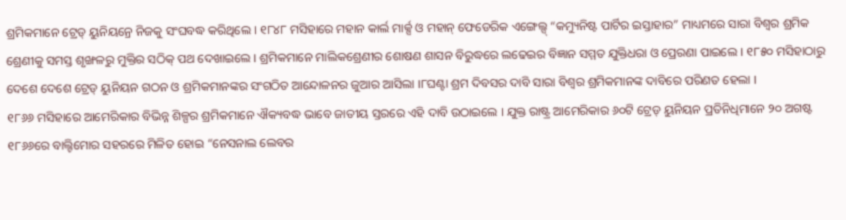ଶ୍ରମିକମାନେ ଟ୍ରେଡ୍ ୟୁନିୟନ୍ରେ ନିଜକୁ ସଂଘବଦ୍ଧ କରିଥିଲେ । ୧୮୪୮ ମସିହାରେ ମହାନ କାର୍ଲ ମାର୍କ୍ସ ଓ ମହାନ୍ ଫେଡେରିକ ଏଙ୍ଗେଲ୍ସ୍ “କମ୍ୟୁନିଷ୍ଟ ପାର୍ଟିର ଇସ୍ତାହାର” ମାଧ୍ୟମରେ ସାରା ବିଶ୍ୱର ଶ୍ରମିକ ଶ୍ରେଣୀକୁ ସମସ୍ତ ଶୃଙ୍ଖଳରୁ ମୁକ୍ତିର ସଠିକ୍ ପଥ ଦେଖାଇଲେ । ଶ୍ରମିକମାନେ ମାଲିକଶ୍ରେଣୀର ଶୋଷଣ ଶାସନ ବିରୁଦ୍ଧରେ ଲଢେଇର ବିଜ୍ଞାନ ସମ୍ମତ ଯୁକ୍ତିଧରା ଓ ପ୍ରେରଣା ପାଇଲେ । ୧୮୫୦ ମସିହାଠାରୁ ଦେଶେ ଦେଶେ ଟ୍ରେଡ୍ ୟୁନିୟନ ଗଠନ ଓ ଶ୍ରମିକମାନଙ୍କର ସଂଗଠିତ ଆନ୍ଦୋଳନର ଜୁଆର ଆସିଲା ।୮ଘଣ୍ଟା ଶ୍ରମ ଦିବସର ଦାବି ସାରା ବିଶ୍ୱର ଶ୍ରମିକମାନଙ୍କ ଦାବିରେ ପରିଣତ ହେଲା ।
୧୮୬୬ ମସିହାରେ ଆମେରିକାର ବିଭିନ୍ନ ଶିଳ୍ପର ଶ୍ରମିକମାନେ ଐକ୍ୟବଦ୍ଧ ଭାବେ ଜାତୀୟ ସ୍ତରରେ ଏହି ଦାବି ଉଠାଇଲେ । ଯୁକ୍ତ ରାଷ୍ଟ୍ର ଆମେରିକାର ୬୦ଟି ଟ୍ରେଡ୍ ୟୁନିୟନ ପ୍ରତିନିଧିମାନେ ୨୦ ଅଗଷ୍ଟ ୧୮୬୬ରେ ବାଲ୍ଟିମୋର ସହରରେ ମିଳିତ ହୋଇ “ନେସନାଲ ଲେବର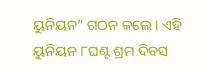ୟୁନିୟନ” ଗଠନ କଲେ । ଏହି ୟୁନିୟନ ୮ଘଣ୍ଟ ଶ୍ରମ ଦିବସ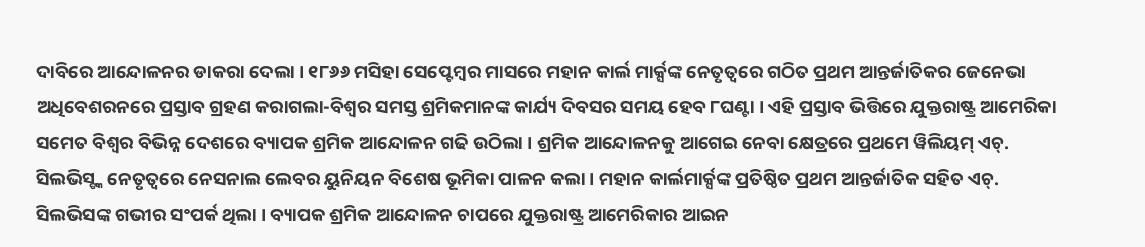ଦାବିରେ ଆନ୍ଦୋଳନର ଡାକରା ଦେଲା । ୧୮୬୬ ମସିହା ସେପ୍ଟେମ୍ବର ମାସରେ ମହାନ କାର୍ଲ ମାର୍କ୍ସଙ୍କ ନେତୃତ୍ୱରେ ଗଠିତ ପ୍ରଥମ ଆନ୍ତର୍ଜାତିକର ଜେନେଭା ଅଧିବେଶରନରେ ପ୍ରସ୍ତାବ ଗ୍ରହଣ କରାଗଲା-ବିଶ୍ୱର ସମସ୍ତ ଶ୍ରମିକମାନଙ୍କ କାର୍ଯ୍ୟ ଦିବସର ସମୟ ହେବ ୮ଘଣ୍ଟା । ଏହି ପ୍ରସ୍ତାବ ଭିତ୍ତିରେ ଯୁକ୍ତରାଷ୍ଟ୍ର ଆମେରିକା ସମେତ ବିଶ୍ୱର ବିଭିନ୍ନ ଦେଶରେ ବ୍ୟାପକ ଶ୍ରମିକ ଆନ୍ଦୋଳନ ଗଢି ଉଠିଲା । ଶ୍ରମିକ ଆନ୍ଦୋଳନକୁ ଆଗେଇ ନେବା କ୍ଷେତ୍ରରେ ପ୍ରଥମେ ୱିଲିୟମ୍ ଏଚ୍. ସିଲଭିସ୍ଙ୍କ ନେତୃତ୍ୱରେ ନେସନାଲ ଲେବର ୟୁନିୟନ ବିଶେଷ ଭୂମିକା ପାଳନ କଲା । ମହାନ କାର୍ଲମାର୍କ୍ସଙ୍କ ପ୍ରତିଷ୍ଠିତ ପ୍ରଥମ ଆନ୍ତର୍ଜାତିକ ସହିତ ଏଚ୍. ସିଲଭିସଙ୍କ ଗଭୀର ସଂପର୍କ ଥିଲା । ବ୍ୟାପକ ଶ୍ରମିକ ଆନ୍ଦୋଳନ ଚାପରେ ଯୁକ୍ତରାଷ୍ଟ୍ର ଆମେରିକାର ଆଇନ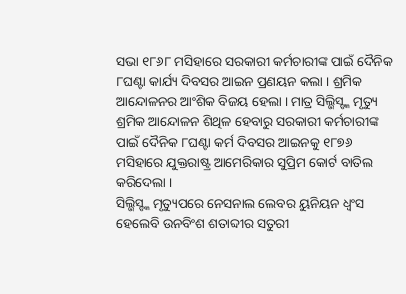ସଭା ୧୮୬୮ ମସିହାରେ ସରକାରୀ କର୍ମଚାରୀଙ୍କ ପାଇଁ ଦୈନିକ ୮ଘଣ୍ଟା କାର୍ଯ୍ୟ ଦିବସର ଆଇନ ପ୍ରଣୟନ କଲା । ଶ୍ରମିକ ଆନ୍ଦୋଳନର ଆଂଶିକ ବିଜୟ ହେଲା । ମାତ୍ର ସିଲ୍ଭିସ୍ଙ୍କ ମୃତ୍ୟୁ ଶ୍ରମିକ ଆନ୍ଦୋଳନ ଶିଥିଳ ହେବାରୁ ସରକାରୀ କର୍ମଚାରୀଙ୍କ ପାଇଁ ଦୈନିକ ୮ଘଣ୍ଟା କର୍ମ ଦିବସର ଆଇନକୁ ୧୮୭୬ ମସିହାରେ ଯୁକ୍ତରାଷ୍ଟ୍ର ଆମେରିକାର ସୁପ୍ରିମ କୋର୍ଟ ବାତିଲ କରିଦେଲା ।
ସିଲ୍ଭିସ୍ଙ୍କ ମୃତ୍ୟୁପରେ ନେସନାଲ ଲେବର ୟୁନିୟନ ଧ୍ୱଂସ ହେଲେବି ଉନବିଂଶ ଶତାବ୍ଦୀର ସତୁରୀ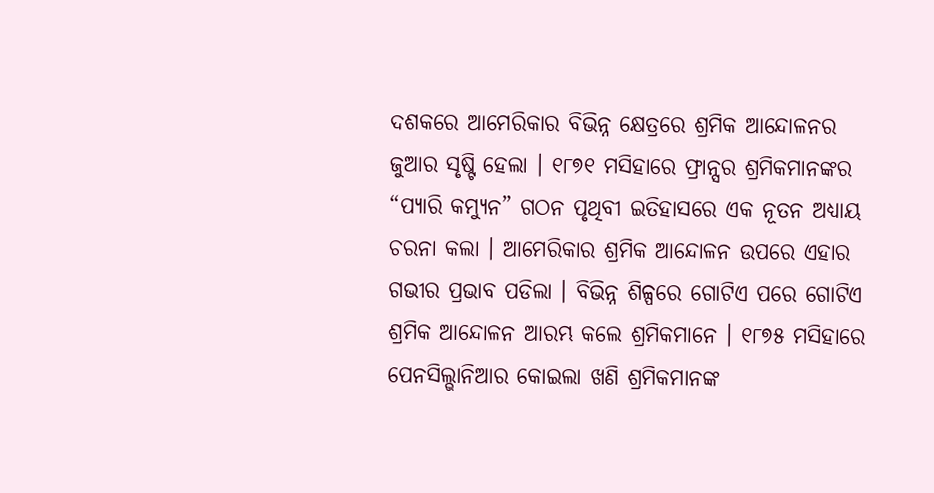ଦଶକରେ ଆମେରିକାର ବିଭିନ୍ନ କ୍ଷେତ୍ରରେ ଶ୍ରମିକ ଆନ୍ଦୋଳନର ଜୁଆର ସୃଷ୍ଟି ହେଲା । ୧୮୭୧ ମସିହାରେ ଫ୍ରାନ୍ସର ଶ୍ରମିକମାନଙ୍କର “ପ୍ୟାରି କମ୍ୟୁନ” ଗଠନ ପୃଥିବୀ ଇତିହାସରେ ଏକ ନୂତନ ଅଧ୍ୟାୟ ଚରନା କଲା । ଆମେରିକାର ଶ୍ରମିକ ଆନ୍ଦୋଳନ ଉପରେ ଏହାର ଗଭୀର ପ୍ରଭାବ ପଡିଲା । ବିଭିନ୍ନ ଶିଳ୍ପରେ ଗୋଟିଏ ପରେ ଗୋଟିଏ ଶ୍ରମିକ ଆନ୍ଦୋଳନ ଆରମ୍ଭ କଲେ ଶ୍ରମିକମାନେ । ୧୮୭୫ ମସିହାରେ ପେନସିଲ୍ଭାନିଆର କୋଇଲା ଖଣି ଶ୍ରମିକମାନଙ୍କ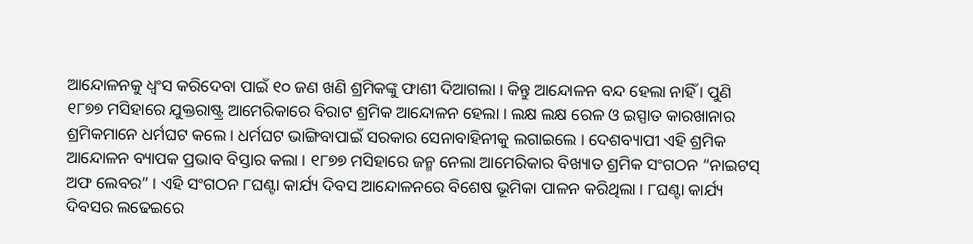ଆନ୍ଦୋଳନକୁ ଧ୍ୱଂସ କରିଦେବା ପାଇଁ ୧୦ ଜଣ ଖଣି ଶ୍ରମିକଙ୍କୁ ଫାଶୀ ଦିଆଗଲା । କିନ୍ତୁ ଆନ୍ଦୋଳନ ବନ୍ଦ ହେଲା ନାହିଁ । ପୁଣି ୧୮୭୭ ମସିହାରେ ଯୁକ୍ତରାଷ୍ଟ୍ର ଆମେରିକାରେ ବିରାଟ ଶ୍ରମିକ ଆନ୍ଦୋଳନ ହେଲା । ଲକ୍ଷ ଲକ୍ଷ ରେଳ ଓ ଇସ୍ପାତ କାରଖାନାର ଶ୍ରମିକମାନେ ଧର୍ମଘଟ କଲେ । ଧର୍ମଘଟ ଭାଙ୍ଗିବାପାଇଁ ସରକାର ସେନାବାହିନୀକୁ ଲଗାଇଲେ । ଦେଶବ୍ୟାପୀ ଏହି ଶ୍ରମିକ ଆନ୍ଦୋଳନ ବ୍ୟାପକ ପ୍ରଭାବ ବିସ୍ତାର କଲା । ୧୮୭୭ ମସିହାରେ ଜନ୍ମ ନେଲା ଆମେରିକାର ବିଖ୍ୟାତ ଶ୍ରମିକ ସଂଗଠନ “ନାଇଟସ୍ ଅଫ ଲେବର” । ଏହି ସଂଗଠନ ୮ଘଣ୍ଟା କାର୍ଯ୍ୟ ଦିବସ ଆନ୍ଦୋଳନରେ ବିଶେଷ ଭୂମିକା ପାଳନ କରିଥିଲା । ୮ଘଣ୍ଟା କାର୍ଯ୍ୟ ଦିବସର ଲଢେଇରେ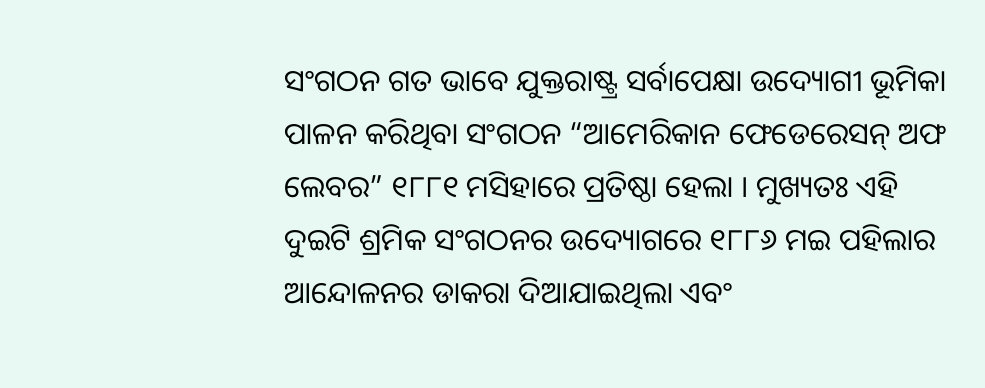ସଂଗଠନ ଗତ ଭାବେ ଯୁକ୍ତରାଷ୍ଟ୍ର ସର୍ବାପେକ୍ଷା ଉଦ୍ୟୋଗୀ ଭୂମିକା ପାଳନ କରିଥିବା ସଂଗଠନ “ଆମେରିକାନ ଫେଡେରେସନ୍ ଅଫ ଲେବର” ୧୮୮୧ ମସିହାରେ ପ୍ରତିଷ୍ଠା ହେଲା । ମୁଖ୍ୟତଃ ଏହି ଦୁଇଟି ଶ୍ରମିକ ସଂଗଠନର ଉଦ୍ୟୋଗରେ ୧୮୮୬ ମଇ ପହିଲାର ଆନ୍ଦୋଳନର ଡାକରା ଦିଆଯାଇଥିଲା ଏବଂ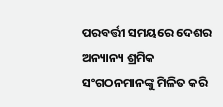ପରବର୍ତ୍ତୀ ସମୟରେ ଦେଶର ଅନ୍ୟାନ୍ୟ ଶ୍ରମିକ ସଂଗଠନମାନଙ୍କୁ ମିଳିତ କରି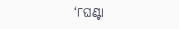‘୮ଘଣ୍ଟା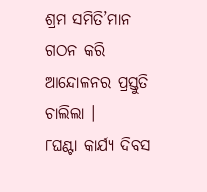ଶ୍ରମ ସମିତି’ମାନ ଗଠନ କରି ଆନ୍ଦୋଳନର ପ୍ରସ୍ତୁତି ଚାଲିଲା ।
୮ଘଣ୍ଟା କାର୍ଯ୍ୟ ଦିବସ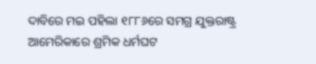ଦାବିରେ ମଇ ପହିଲା ୧୮୮୬ରେ ସମଗ୍ର ଯୁକ୍ତରାଷ୍ଟ୍ର ଆମେରିକାରେ ଶ୍ରମିକ ଧର୍ମଘଟ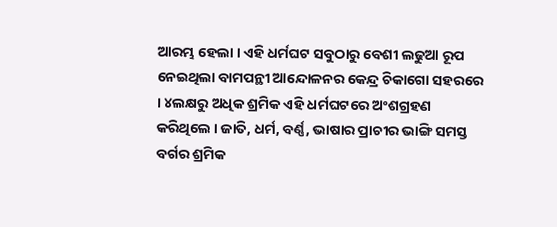ଆରମ୍ଭ ହେଲା । ଏହି ଧର୍ମଘଟ ସବୁଠାରୁ ବେଶୀ ଲଢୁଆ ରୂପ ନେଇଥିଲା ବାମପନ୍ଥୀ ଆନ୍ଦୋଳନର କେନ୍ଦ୍ର ଚିକାଗୋ ସହରରେ । ୪ଲକ୍ଷରୁ ଅଧିକ ଶ୍ରମିକ ଏହି ଧର୍ମଘଟରେ ଅଂଶଗ୍ରହଣ କରିଥିଲେ । ଜାତି, ଧର୍ମ, ବର୍ଣ୍ଣ, ଭାଷାର ପ୍ରାଚୀର ଭାଙ୍ଗି ସମସ୍ତ ବର୍ଗର ଶ୍ରମିକ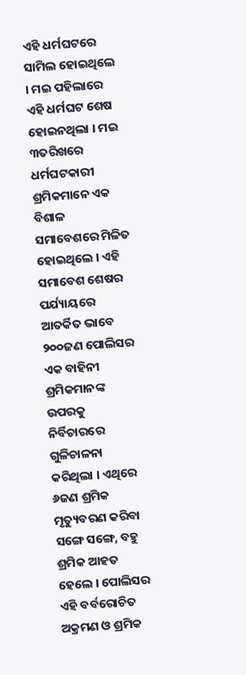ଏହି ଧର୍ମଘଟରେ ସାମିଲ ହୋଇଥିଲେ । ମଇ ପହିଲାରେ ଏହି ଧର୍ମଘଟ ଶେଷ ହୋଇନଥିଲା । ମଇ ୩ତରିଖରେ ଧର୍ମଘଟକାରୀ ଶ୍ରମିକମାନେ ଏକ ବିଶାଳ ସମାବେଶରେ ମିଳିତ ହୋଇଥିଲେ । ଏହି ସମାବେଶ ଶେଷର ପର୍ଯ୍ୟାୟରେ ଆତର୍କିତ ଭାବେ ୨୦୦ଜଣ ପୋଲିସର ଏକ ବାହିନୀ ଶ୍ରମିକମାନଙ୍କ ଉପରକୁ ନିର୍ବିଚାରରେ ଗୁଳିଚାଳନା କରିଥିଲା । ଏଥିରେ ୬ଜଣ ଶ୍ରମିକ ମୃତ୍ୟୁବରଣ କରିବା ସଙ୍ଗେ ସଙ୍ଗେ, ବହୁ ଶ୍ରମିକ ଆହତ ହେଲେ । ପୋଲିସର ଏହି ବର୍ବରୋଚିତ ଅକ୍ରମଣ ଓ ଶ୍ରମିକ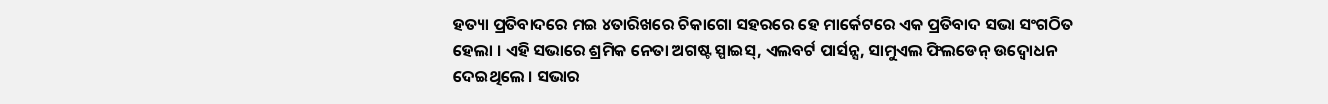ହତ୍ୟା ପ୍ରତିବାଦରେ ମଇ ୪ତାରିଖରେ ଚିକାଗୋ ସହରରେ ହେ ମାର୍କେଟରେ ଏକ ପ୍ରତିବାଦ ସଭା ସଂଗଠିତ ହେଲା । ଏହି ସଭାରେ ଶ୍ରମିକ ନେତା ଅଗଷ୍ଟ ସ୍ପାଇସ୍, ଏଲବର୍ଟ ପାର୍ସନ୍ସ, ସାମୁଏଲ ଫିଲଡେନ୍ ଉଦ୍ବୋଧନ ଦେଇଥିଲେ । ସଭାର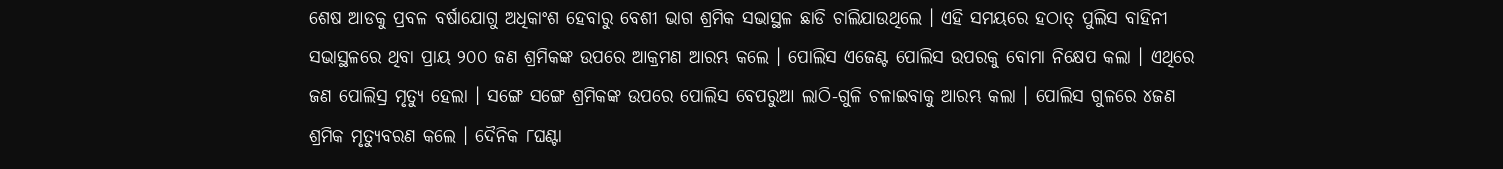ଶେଷ ଆଡକୁ ପ୍ରବଳ ବର୍ଷାଯୋଗୁ ଅଧିକାଂଶ ହେବାରୁ ବେଶୀ ଭାଗ ଶ୍ରମିକ ସଭାସ୍ଥଳ ଛାଡି ଚାଲିଯାଉଥିଲେ । ଏହି ସମୟରେ ହଠାତ୍ ପୁଲିସ ବାହିନୀ ସଭାସ୍ଥଳରେ ଥିବା ପ୍ରାୟ ୨୦୦ ଜଣ ଶ୍ରମିକଙ୍କ ଉପରେ ଆକ୍ରମଣ ଆରମ୍ଭ କଲେ । ପୋଲିସ ଏଜେଣ୍ଟ ପୋଲିସ ଉପରକୁ ବୋମା ନିକ୍ଷେପ କଲା । ଏଥିରେ ଜଣ ପୋଲିସ୍ର ମୃତ୍ୟୁ ହେଲା । ସଙ୍ଗେ ସଙ୍ଗେ ଶ୍ରମିକଙ୍କ ଉପରେ ପୋଲିସ ବେପରୁଆ ଲାଠି-ଗୁଳି ଚଳାଇବାକୁ ଆରମ୍ଭ କଲା । ପୋଲିସ ଗୁଳରେ ୪ଜଣ ଶ୍ରମିକ ମୃତ୍ୟୁବରଣ କଲେ । ଦୈନିକ ୮ଘଣ୍ଟା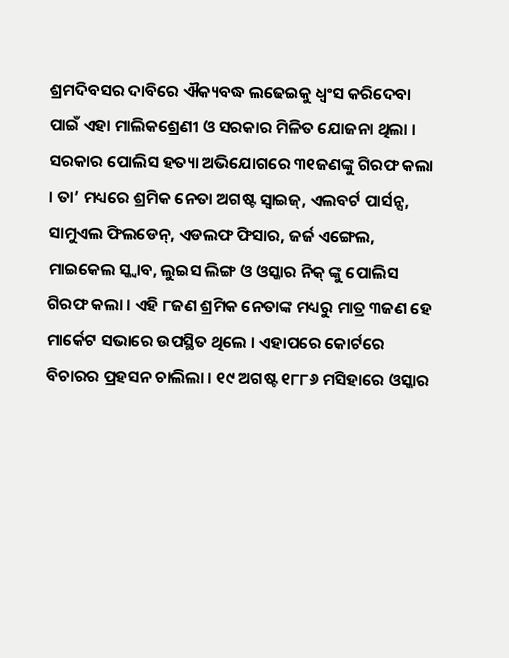ଶ୍ରମଦିବସର ଦାବିରେ ଐକ୍ୟବଦ୍ଧ ଲଢେଇକୁ ଧ୍ୱଂସ କରିଦେବା ପାଇଁ ଏହା ମାଲିକଶ୍ରେଣୀ ଓ ସରକାର ମିଳିତ ଯୋଜନା ଥିଲା । ସରକାର ପୋଲିସ ହତ୍ୟା ଅଭିଯୋଗରେ ୩୧ଜଣଙ୍କୁ ଗିରଫ କଲା । ତା’ ମଧ୍ୟରେ ଶ୍ରମିକ ନେତା ଅଗଷ୍ଟ ସ୍ୱାଇଜ୍, ଏଲବର୍ଟ ପାର୍ସନ୍ସ, ସାମୁଏଲ ଫିଲଡେନ୍, ଏଡଲଫ ଫିସାର, ଜର୍ଜ ଏଙ୍ଗେଲ, ମାଇକେଲ ସ୍କ୍ୱାବ, ଲୁଇସ ଲିଙ୍ଗ ଓ ଓସ୍କାର ନିକ୍ ଙ୍କୁ ପୋଲିସ ଗିରଫ କଲା । ଏହି ୮ଜଣ ଶ୍ରମିକ ନେତାଙ୍କ ମଧ୍ୟରୁ ମାତ୍ର ୩ଜଣ ହେ ମାର୍କେଟ ସଭାରେ ଉପସ୍ଥିତ ଥିଲେ । ଏହାପରେ କୋର୍ଟରେ ବିଚାରର ପ୍ରହସନ ଚାଲିଲା । ୧୯ ଅଗଷ୍ଟ ୧୮୮୬ ମସିହାରେ ଓସ୍କାର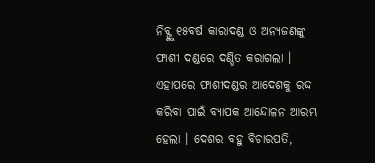ନିବ୍ଙ୍କୁ ୧୫ବର୍ଷ କାରାଦଣ୍ଡ ଓ ଅନ୍ୟଜଣଙ୍କୁ ଫାଶୀ ଦଣ୍ଡରେ ଦଣ୍ଡିତ କରାଗଲା । ଏହାପରେ ଫାଶୀଦଣ୍ଡର ଆଦେଶକୁ ରଦ୍ଦ କରିବା ପାଇଁ ବ୍ୟାପକ ଆନ୍ଦୋଳନ ଆରମ୍ଭ ହେଲା । ଦେଶର ବହୁ ବିଚାରପତି,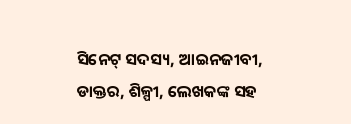ସିନେଟ୍ ସଦସ୍ୟ, ଆଇନଜୀବୀ, ଡାକ୍ତର, ଶିଳ୍ପୀ, ଲେଖକଙ୍କ ସହ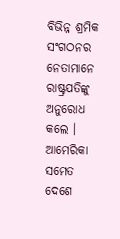ବିଭିନ୍ନ ଶ୍ରମିକ ସଂଗଠନର ନେତାମାନେ ରାଷ୍ଟ୍ରପତିଙ୍କୁ ଅନୁରୋଧ କଲେ । ଆମେରିକା ସମେତ ଦେଶେ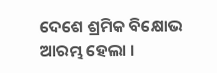ଦେଶେ ଶ୍ରମିକ ବିକ୍ଷୋଭ ଆରମ୍ଭ ହେଲା ।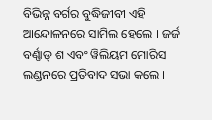ବିଭିନ୍ନ ବର୍ଗର ବୁଦ୍ଧିଜୀବୀ ଏହି ଆନ୍ଦୋଳନରେ ସାମିଲ ହେଲେ । ଜର୍ଜ ବର୍ଣ୍ଣାଡ୍ ଶ ଏବଂ ୱିଲିୟମ ମୋରିସ ଲଣ୍ଡନରେ ପ୍ରତିବାଦ ସଭା କଲେ ।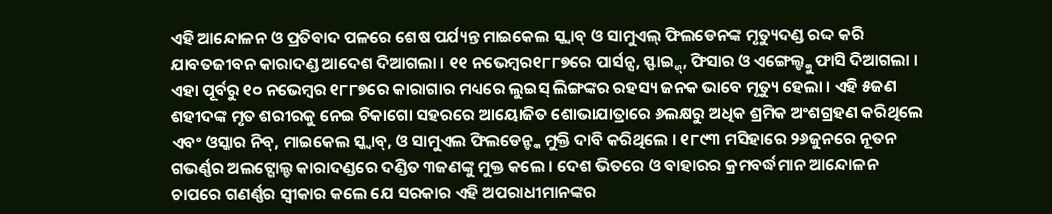ଏହି ଆନ୍ଦୋଳନ ଓ ପ୍ରତିବାଦ ପଳରେ ଶେଷ ପର୍ଯ୍ୟନ୍ତ ମାଇକେଲ ସ୍କ୍ୱାବ୍ ଓ ସାମୁଏଲ୍ ଫିଲଡେନଙ୍କ ମୃତ୍ୟୁଦଣ୍ଡ ରଦ୍ଦ କରି ଯାବତଜୀବନ କାରାଦଣ୍ଡ ଆଦେଶ ଦିଆଗଲା । ୧୧ ନଭେମ୍ବର୧୮୮୭ରେ ପାର୍ସନ୍ସ, ସ୍ଫାଇ୍ଜ୍, ଫିସାର ଓ ଏଙ୍ଗେଲ୍ଙ୍କୁ ଫାସି ଦିଆଗଲା । ଏହା ପୂର୍ବରୁ ୧୦ ନଭେମ୍ବର ୧୮୮୭ରେ କାରାଗାର ମଧ୍ୟରେ ଲୁଇସ୍ ଲିଙ୍ଗଙ୍କର ରହସ୍ୟ ଜନକ ଭାବେ ମୃତ୍ୟୁ ହେଲା । ଏହି ୫ଜଣ ଶହୀଦଙ୍କ ମୃତ ଶରୀରକୁ ନେଇ ଚିକାଗୋ ସହରରେ ଆୟୋଜିତ ଶୋଭାଯାତ୍ରାରେ ୬ଲକ୍ଷରୁ ଅଧିକ ଶ୍ରମିକ ଅଂଶଗ୍ରହଣ କରିଥିଲେ ଏବଂ ଓସ୍କାର ନିବ୍, ମାଇକେଲ ସ୍କ୍ୱାବ୍, ଓ ସାମୁଏଲ ଫିଲଡେନ୍ଙ୍କ ମୁକ୍ତି ଦାବି କରିଥିଲେ । ୧୮୯୩ ମସିହାରେ ୨୬ଜୁନରେ ନୂତନ ଗଭର୍ଣ୍ଣର ଅଲଟ୍ଗୋଲ୍ଡ କାରାଦଣ୍ଡରେ ଦଣ୍ଡିତ ୩ଜଣଙ୍କୁ ମୁକ୍ତ କଲେ । ଦେଶ ଭିତରେ ଓ ବାହାରର କ୍ରମବର୍ଦ୍ଧମାନ ଆନ୍ଦୋଳନ ଚାପରେ ଗଣର୍ଣ୍ଣର ସ୍ୱୀକାର କଲେ ଯେ ସରକାର ଏହି ଅପରାଧୀମାନଙ୍କର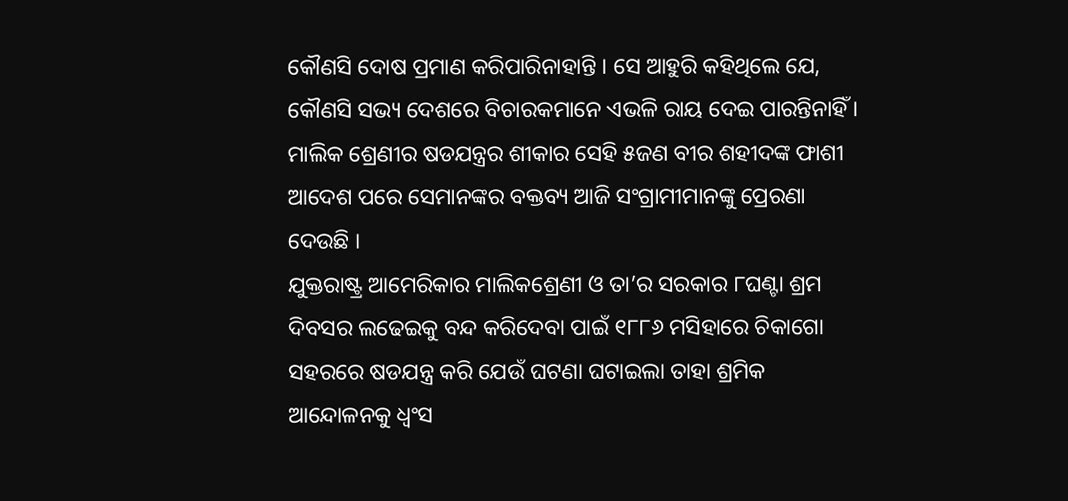କୌଣସି ଦୋଷ ପ୍ରମାଣ କରିପାରିନାହାନ୍ତି । ସେ ଆହୁରି କହିଥିଲେ ଯେ, କୌଣସି ସଭ୍ୟ ଦେଶରେ ବିଚାରକମାନେ ଏଭଳି ରାୟ ଦେଇ ପାରନ୍ତିନାହିଁ । ମାଲିକ ଶ୍ରେଣୀର ଷଡଯନ୍ତ୍ରର ଶୀକାର ସେହି ୫ଜଣ ବୀର ଶହୀଦଙ୍କ ଫାଶୀ ଆଦେଶ ପରେ ସେମାନଙ୍କର ବକ୍ତବ୍ୟ ଆଜି ସଂଗ୍ରାମୀମାନଙ୍କୁ ପ୍ରେରଣା ଦେଉଛି ।
ଯୁକ୍ତରାଷ୍ଟ୍ର ଆମେରିକାର ମାଲିକଶ୍ରେଣୀ ଓ ତା’ର ସରକାର ୮ଘଣ୍ଟା ଶ୍ରମ ଦିବସର ଲଢେଇକୁ ବନ୍ଦ କରିଦେବା ପାଇଁ ୧୮୮୬ ମସିହାରେ ଚିକାଗୋ ସହରରେ ଷଡଯନ୍ତ୍ର କରି ଯେଉଁ ଘଟଣା ଘଟାଇଲା ତାହା ଶ୍ରମିକ ଆନ୍ଦୋଳନକୁ ଧ୍ୱଂସ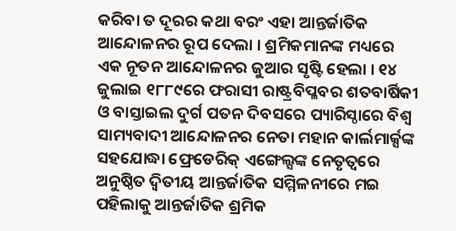କରିବା ତ ଦୂରର କଥା ବରଂ ଏହା ଆନ୍ତର୍ଜାତିକ ଆନ୍ଦୋଳନର ରୂପ ଦେଲା । ଶ୍ରମିକମାନଙ୍କ ମଧ୍ୟରେ ଏକ ନୂତନ ଆନ୍ଦୋଳନର ଜୁଆର ସୃଷ୍ଟି ହେଲା । ୧୪ ଜୁଲାଇ ୧୮୮୯ରେ ଫରାସୀ ରାଷ୍ଟ୍ରବିପ୍ଳବର ଶତବାର୍ଷିକୀ ଓ ବାସ୍ତାଇଲ ଦୁର୍ଗ ପତନ ଦିବସରେ ପ୍ୟାରିସ୍ଠାରେ ବିଶ୍ୱ ସାମ୍ୟବାଦୀ ଆନ୍ଦୋଳନର ନେତା ମହାନ କାର୍ଲମାର୍କ୍ସଙ୍କ ସହଯୋଦ୍ଧା ଫ୍ରେଡେରିକ୍ ଏଙ୍ଗେଲ୍ସଙ୍କ ନେତୃତ୍ୱରେ ଅନୁଷ୍ଠିତ ଦ୍ୱିତୀୟ ଆନ୍ତର୍ଜାତିକ ସମ୍ମିଳନୀରେ ମଇ ପହିଲାକୁ ଆନ୍ତର୍ଜାତିକ ଶ୍ରମିକ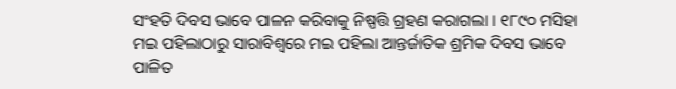ସଂହତି ଦିବସ ଭାବେ ପାଳନ କରିବାକୁ ନିଷ୍ପତ୍ତି ଗ୍ରହଣ କରାଗଲା । ୧୮୯୦ ମସିହା ମଇ ପହିଲାଠାରୁ ସାରାବିଶ୍ୱରେ ମଇ ପହିଲା ଆନ୍ତର୍ଜାତିକ ଶ୍ରମିକ ଦିବସ ଭାବେ ପାଳିତ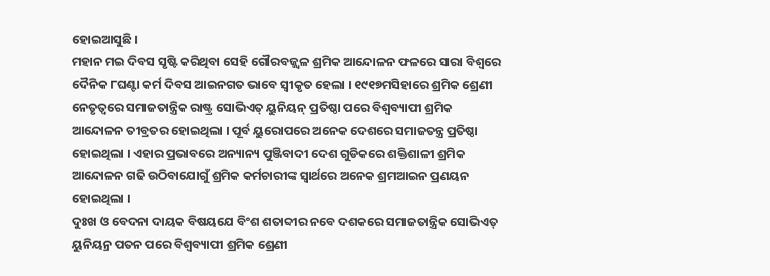ହୋଇଆସୁଛି ।
ମହାନ ମଇ ଦିବସ ସୃଷ୍ଟି କରିଥିବା ସେହି ଗୌରବଜ୍ଜ୍ୱଳ ଶ୍ରମିକ ଆନ୍ଦୋଳନ ଫଳରେ ସାରା ବିଶ୍ୱରେ ଦୈନିକ ୮ଘଣ୍ଟା କର୍ମ ଦିବସ ଆଇନଗତ ଭାବେ ସ୍ୱୀକୃତ ହେଲା । ୧୯୧୭ମସିହାରେ ଶ୍ରମିକ ଶ୍ରେଣୀ ନେତୃତ୍ୱରେ ସମାଜତାନ୍ତ୍ରିକ ରାଷ୍ଟ୍ର ସୋଭିଏତ୍ ୟୁନିୟନ୍ ପ୍ରତିଷ୍ଠା ପରେ ବିଶ୍ୱବ୍ୟାପୀ ଶ୍ରମିକ ଆନ୍ଦୋଳନ ତୀବ୍ରତର ହୋଇଥିଲା । ପୂର୍ବ ୟୁରୋପରେ ଅନେକ ଦେଶରେ ସମାଜତନ୍ତ୍ର ପ୍ରତିଷ୍ଠା ହୋଇଥିଲା । ଏହାର ପ୍ରଭାବରେ ଅନ୍ୟାନ୍ୟ ପୁଞ୍ଜିବାଦୀ ଦେଶ ଗୁଡିକରେ ଶକ୍ତିଶାଳୀ ଶ୍ରମିକ ଆନ୍ଦୋଳନ ଗଢି ଉଠିବାଯୋଗୁଁ ଶ୍ରମିକ କର୍ମଚାରୀଙ୍କ ସ୍ୱାର୍ଥରେ ଅନେକ ଶ୍ରମଆଇନ ପ୍ରଣୟନ ହୋଇଥିଲା ।
ଦୁଃଖ ଓ ବେଦନା ଦାୟକ ବିଷୟଯେ ବିଂଶ ଶତାବ୍ଦୀର ନବେ ଦଶକରେ ସମାଜତାନ୍ତ୍ରିକ ସୋଭିଏତ୍ ୟୁନିୟନ୍ର ପତନ ପରେ ବିଶ୍ୱବ୍ୟାପୀ ଶ୍ରମିକ ଶ୍ରେଣୀ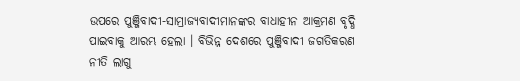ଉପରେ ପୁଞ୍ଜିବାଦୀ-ସାମ୍ରାଜ୍ୟବାଦୀମାନଙ୍କର ବାଧାହୀନ ଆକ୍ରମଣ ବୃଦ୍ଧି ପାଇବାକୁ ଆରମ୍ଭ ହେଲା । ବିଭିନ୍ନ ଦେଶରେ ପୁଞ୍ଜିବାଦୀ ଜଗତିକରଣ ନୀତି ଲାଗୁ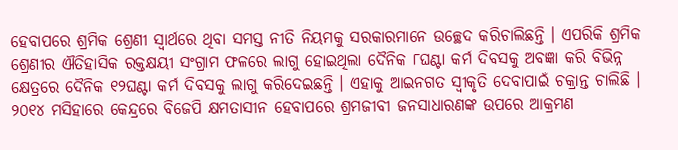ହେବାପରେ ଶ୍ରମିକ ଶ୍ରେଣୀ ସ୍ୱାର୍ଥରେ ଥିବା ସମସ୍ତ ନୀତି ନିୟମକୁ ସରକାରମାନେ ଉଚ୍ଛେଦ କରିଚାଲିଛନ୍ତି । ଏପରିକି ଶ୍ରମିକ ଶ୍ରେଣୀର ଐତିହାସିକ ରକ୍ତକ୍ଷୟୀ ସଂଗ୍ରାମ ଫଳରେ ଲାଗୁ ହୋଇଥିଲା ଦୈନିକ ୮ଘଣ୍ଟା କର୍ମ ଦିବସକୁ ଅବଜ୍ଞା କରି ବିଭିନ୍ନ କ୍ଷେତ୍ରରେ ଦୈନିକ ୧୨ଘଣ୍ଟା କର୍ମ ଦିବସକୁ ଲାଗୁ କରିଦେଇଛନ୍ତି । ଏହାକୁ ଆଇନଗତ ସ୍ୱୀକୃତି ଦେବାପାଇଁ ଚକ୍ରାନ୍ତ ଚାଲିଛି । ୨୦୧୪ ମସିହାରେ କେନ୍ଦ୍ରରେ ବିଜେପି କ୍ଷମତାସୀନ ହେବାପରେ ଶ୍ରମଜୀବୀ ଜନସାଧାରଣଙ୍କ ଉପରେ ଆକ୍ରମଣ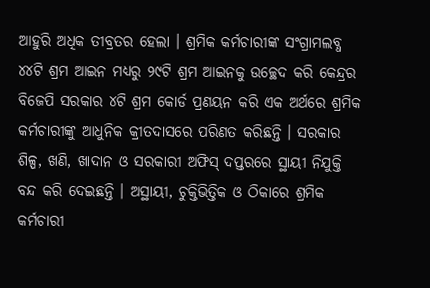ଆହୁରି ଅଧିକ ତୀବ୍ରତର ହେଲା । ଶ୍ରମିକ କର୍ମଚାରୀଙ୍କ ସଂଗ୍ରାମଲବ୍ଧ ୪୪ଟି ଶ୍ରମ ଆଇନ ମଧ୍ୟରୁ ୨୯ଟି ଶ୍ରମ ଆଇନକୁ ଉଚ୍ଛେଦ କରି କେନ୍ଦ୍ରର ବିଜେପି ସରକାର ୪ଟି ଶ୍ରମ କୋର୍ଡ ପ୍ରଣୟନ କରି ଏକ ଅର୍ଥରେ ଶ୍ରମିକ କର୍ମଚାରୀଙ୍କୁ ଆଧୁନିକ କ୍ରୀତଦାସରେ ପରିଣତ କରିଛନ୍ତି । ସରକାର ଶିଳ୍ପ, ଖଣି, ଖାଦାନ ଓ ସରକାରୀ ଅଫିସ୍ ଦପ୍ତରରେ ସ୍ଥାୟୀ ନିଯୁକ୍ତି ବନ୍ଦ କରି ଦେଇଛନ୍ତି । ଅସ୍ଥାୟୀ, ଚୁକ୍ତିଭିତ୍ତିକ ଓ ଠିକାରେ ଶ୍ରମିକ କର୍ମଚାରୀ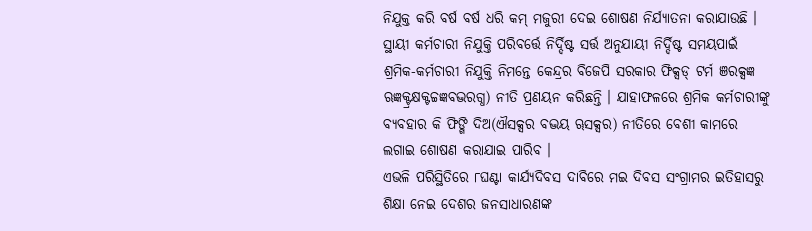ନିଯୁକ୍ତ କରି ବର୍ଷ ବର୍ଷ ଧରି କମ୍ ମଜୁରୀ ଦେଇ ଶୋଷଣ ନିର୍ଯ୍ୟାତନା କରାଯାଉଛି । ସ୍ଥାୟୀ କର୍ମଚାରୀ ନିଯୁକ୍ତି ପରିବର୍ତ୍ତେ ନିର୍ଦ୍ଦିଷ୍ଟ ସର୍ତ୍ତ ଅନୁଯାୟୀ ନିର୍ଦ୍ଦିଷ୍ଟ ସମୟପାଇଁ ଶ୍ରମିକ-କର୍ମଚାରୀ ନିଯୁକ୍ତି ନିମନ୍ତେ କେନ୍ଦ୍ରର ବିଜେପି ସରକାର ଫିକ୍ସଡ୍ ଟର୍ମ ଞରକ୍ସଜ୍ଞ ଋଜ୍ଞକ୍ଟ୍ରକ୍ଷକ୍ଟଚ୍ଚଜ୍ଞବଦ୍ଭରଗ୍ଧ) ନୀତି ପ୍ରଣୟନ କରିଛନ୍ତି । ଯାହାଫଳରେ ଶ୍ରମିକ କର୍ମଚାରୀଙ୍କୁ ବ୍ୟବହାର କି ଫିଙ୍ଗି ଦିଅ(ଐସକ୍ସର ବଦ୍ଭୟ ୠସକ୍ସର) ନୀତିରେ ବେଶୀ କାମରେ ଲଗାଇ ଶୋଷଣ କରାଯାଇ ପାରିବ ।
ଏଭଳି ପରିସ୍ଥିତିରେ ୮ଘଣ୍ଟା କାର୍ଯ୍ୟଦିବସ ଦାବିରେ ମଇ ଦିବସ ସଂଗ୍ରାମର ଇତିହାସରୁ ଶିକ୍ଷା ନେଇ ଦେଶର ଜନସାଧାରଣଙ୍କ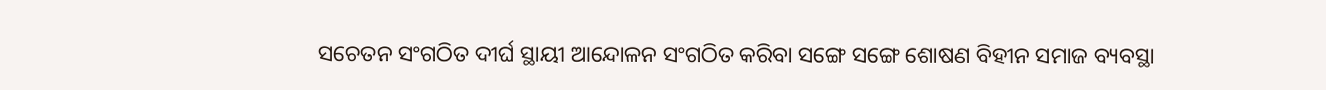ସଚେତନ ସଂଗଠିତ ଦୀର୍ଘ ସ୍ଥାୟୀ ଆନ୍ଦୋଳନ ସଂଗଠିତ କରିବା ସଙ୍ଗେ ସଙ୍ଗେ ଶୋଷଣ ବିହୀନ ସମାଜ ବ୍ୟବସ୍ଥା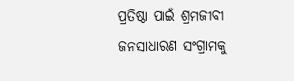ପ୍ରତିଷ୍ଠା ପାଇଁ ଶ୍ରମଜୀବୀ ଜନସାଧାରଣ ସଂଗ୍ରାମକୁ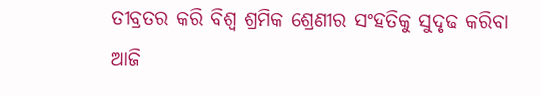ତୀବ୍ରତର କରି ବିଶ୍ୱ ଶ୍ରମିକ ଶ୍ରେଣୀର ସଂହତିକୁ ସୁଦୃଢ କରିବା ଆଜି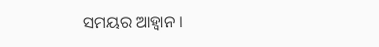ସମୟର ଆହ୍ୱାନ ।